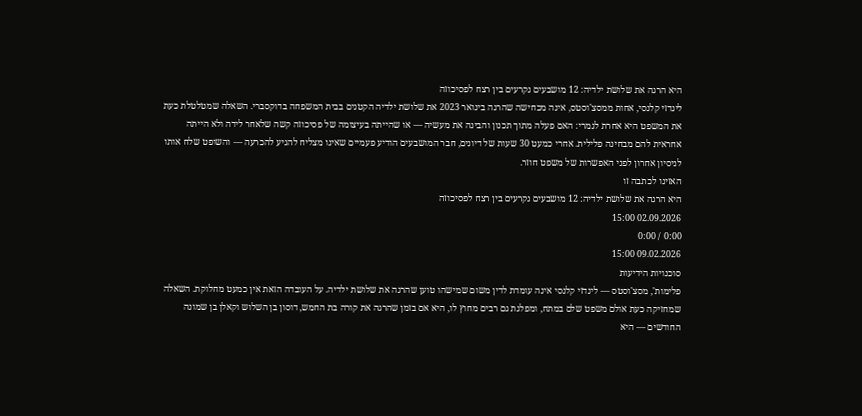היא הרגה את שלושת ילדיה: 12 מושבעים נקרעים בין רצח לפסיכוזה
לינדזי קלנסי, אחות ממסצ'וסטס, אינה מכחישה שהרגה בינואר 2023 את שלושת ילדיה הקטנים בבית המשפחה בדוקסברי. השאלה שמטלטלת כעת את המשפט היא אחרת לגמרי: האם פעלה מתוך תכנון והבינה את מעשיה — או שהייתה בעיצומה של פסיכוזה קשה שלאחר לידה ולא הייתה אחראית להם מבחינה פלילית. אחרי כמעט 30 שעות של דיונים, חבר המושבעים הודיע פעמיים שאינו מצליח להגיע להכרעה — והשופט שלח אותו לניסיון אחרון לפני האפשרות של משפט חוזר.
האזינו לכתבה זו
היא הרגה את שלושת ילדיה: 12 מושבעים נקרעים בין רצח לפסיכוזה
02.09.2026 15:00
0:00 / 0:00
09.02.2026 15:00
סוכנויות הידיעות
פלימות', מסצ'וסטס — לינדזי קלנסי אינה עומדת לדין משום שמישהו טוען שהרגה את שלושת ילדיה. על העובדה הזאת אין כמעט מחלוקת. השאלה שמחזיקה כעת אולם משפט שלם במתח, ומפלגת גם רבים מחוץ לו, היא אם בזמן שהרגה את קורה בת החמש, דוסון בן השלוש וקאלן בן שמונה החודשים — היא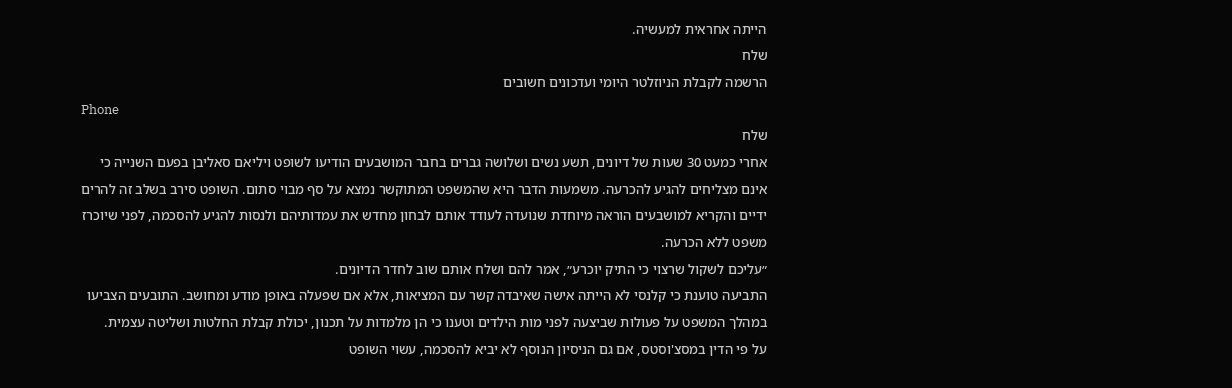הייתה אחראית למעשיה.
שלח
הרשמה לקבלת הניוזלטר היומי ועדכונים חשובים
Phone
שלח
אחרי כמעט 30 שעות של דיונים, תשע נשים ושלושה גברים בחבר המושבעים הודיעו לשופט ויליאם סאליבן בפעם השנייה כי אינם מצליחים להגיע להכרעה. משמעות הדבר היא שהמשפט המתוקשר נמצא על סף מבוי סתום. השופט סירב בשלב זה להרים ידיים והקריא למושבעים הוראה מיוחדת שנועדה לעודד אותם לבחון מחדש את עמדותיהם ולנסות להגיע להסכמה, לפני שיוכרז משפט ללא הכרעה.
״עליכם לשקול שרצוי כי התיק יוכרע״, אמר להם ושלח אותם שוב לחדר הדיונים.
התביעה טוענת כי קלנסי לא הייתה אישה שאיבדה קשר עם המציאות, אלא אם שפעלה באופן מודע ומחושב. התובעים הצביעו במהלך המשפט על פעולות שביצעה לפני מות הילדים וטענו כי הן מלמדות על תכנון, יכולת קבלת החלטות ושליטה עצמית.
על פי הדין במסצ'וסטס, אם גם הניסיון הנוסף לא יביא להסכמה, עשוי השופט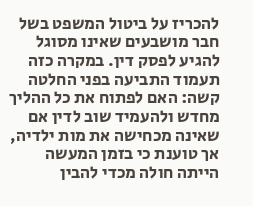להכריז על ביטול המשפט בשל חבר מושבעים שאינו מסוגל להגיע לפסק דין. במקרה כזה תעמוד התביעה בפני החלטה קשה: האם לפתוח את כל ההליך מחדש ולהעמיד שוב לדין אם שאינה מכחישה את מות ילדיה, אך טוענת כי בזמן המעשה הייתה חולה מכדי להבין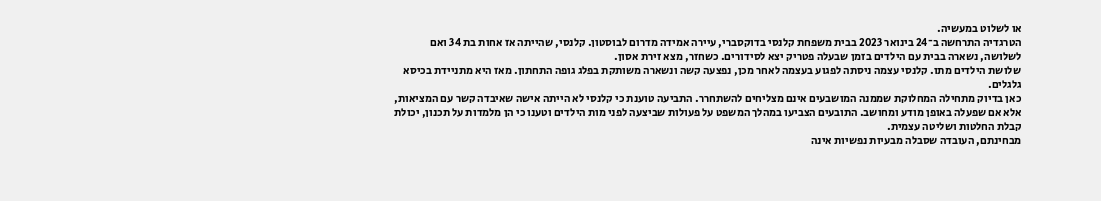או לשלוט במעשיה.
הטרגדיה התרחשה ב־24 בינואר 2023 בבית משפחת קלנסי בדוקסברי, עיירה אמידה מדרום לבוסטון. קלנסי, שהייתה אז אחות בת 34 ואם לשלושה, נשארה בבית עם הילדים בזמן שבעלה פטריק יצא לסידורים. כשחזר, מצא זירת אסון.
שלושת הילדים מתו. קלנסי עצמה ניסתה לפגוע בעצמה לאחר מכן, נפצעה קשה ונשארה משותקת בפלג גופה התחתון. מאז היא מתניידת בכיסא גלגלים.
כאן בדיוק מתחילה המחלוקת שממנה המושבעים אינם מצליחים להשתחרר. התביעה טוענת כי קלנסי לא הייתה אישה שאיבדה קשר עם המציאות, אלא אם שפעלה באופן מודע ומחושב. התובעים הצביעו במהלך המשפט על פעולות שביצעה לפני מות הילדים וטענו כי הן מלמדות על תכנון, יכולת קבלת החלטות ושליטה עצמית.
מבחינתם, העובדה שסבלה מבעיות נפשיות אינה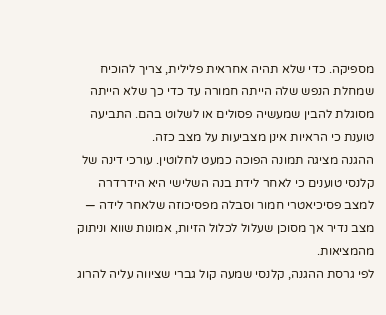מספיקה. כדי שלא תהיה אחראית פלילית, צריך להוכיח שמחלת הנפש שלה הייתה חמורה עד כדי כך שלא הייתה מסוגלת להבין שמעשיה פסולים או לשלוט בהם. התביעה טוענת כי הראיות אינן מצביעות על מצב כזה.
ההגנה מציגה תמונה הפוכה כמעט לחלוטין. עורכי דינה של קלנסי טוענים כי לאחר לידת בנה השלישי היא הידרדרה למצב פסיכיאטרי חמור וסבלה מפסיכוזה שלאחר לידה — מצב נדיר אך מסוכן שעלול לכלול הזיות, אמונות שווא וניתוק מהמציאות.
לפי גרסת ההגנה, קלנסי שמעה קול גברי שציווה עליה להרוג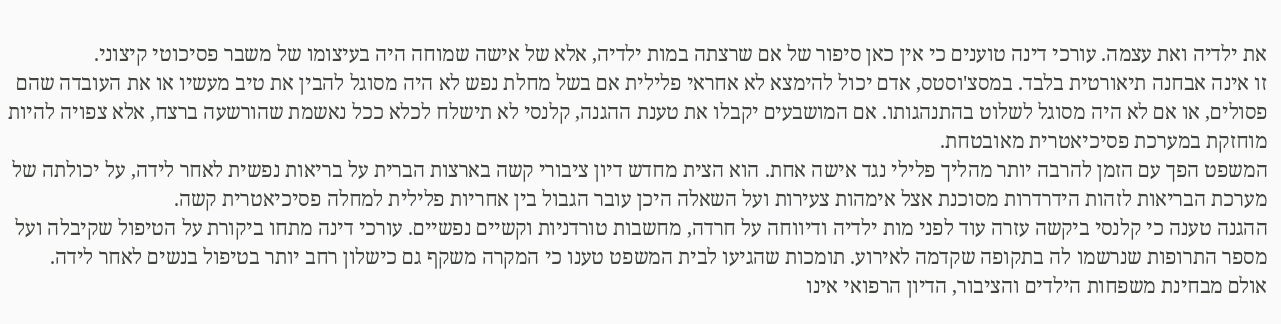את ילדיה ואת עצמה. עורכי דינה טוענים כי אין כאן סיפור של אם שרצתה במות ילדיה, אלא של אישה שמוחה היה בעיצומו של משבר פסיכוטי קיצוני.
זו אינה אבחנה תיאורטית בלבד. במסצ'וסטס, אדם יכול להימצא לא אחראי פלילית אם בשל מחלת נפש לא היה מסוגל להבין את טיב מעשיו או את העובדה שהם פסולים, או אם לא היה מסוגל לשלוט בהתנהגותו. אם המושבעים יקבלו את טענת ההגנה, קלנסי לא תישלח לכלא ככל נאשמת שהורשעה ברצח, אלא צפויה להיות מוחזקת במערכת פסיכיאטרית מאובטחת.
המשפט הפך עם הזמן להרבה יותר מהליך פלילי נגד אישה אחת. הוא הצית מחדש דיון ציבורי קשה בארצות הברית על בריאות נפשית לאחר לידה, על יכולתה של מערכת הבריאות לזהות הידרדרות מסוכנת אצל אימהות צעירות ועל השאלה היכן עובר הגבול בין אחריות פלילית למחלה פסיכיאטרית קשה.
ההגנה טענה כי קלנסי ביקשה עזרה עוד לפני מות ילדיה ודיווחה על חרדה, מחשבות טורדניות וקשיים נפשיים. עורכי דינה מתחו ביקורת על הטיפול שקיבלה ועל מספר התרופות שנרשמו לה בתקופה שקדמה לאירוע. תומכות שהגיעו לבית המשפט טענו כי המקרה משקף גם כישלון רחב יותר בטיפול בנשים לאחר לידה.
אולם מבחינת משפחות הילדים והציבור, הדיון הרפואי אינו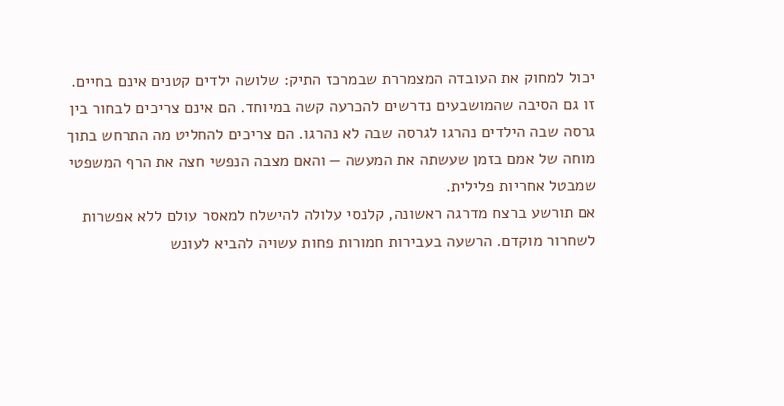יכול למחוק את העובדה המצמררת שבמרכז התיק: שלושה ילדים קטנים אינם בחיים.
זו גם הסיבה שהמושבעים נדרשים להכרעה קשה במיוחד. הם אינם צריכים לבחור בין גרסה שבה הילדים נהרגו לגרסה שבה לא נהרגו. הם צריכים להחליט מה התרחש בתוך מוחה של אמם בזמן שעשתה את המעשה — והאם מצבה הנפשי חצה את הרף המשפטי שמבטל אחריות פלילית.
אם תורשע ברצח מדרגה ראשונה, קלנסי עלולה להישלח למאסר עולם ללא אפשרות לשחרור מוקדם. הרשעה בעבירות חמורות פחות עשויה להביא לעונש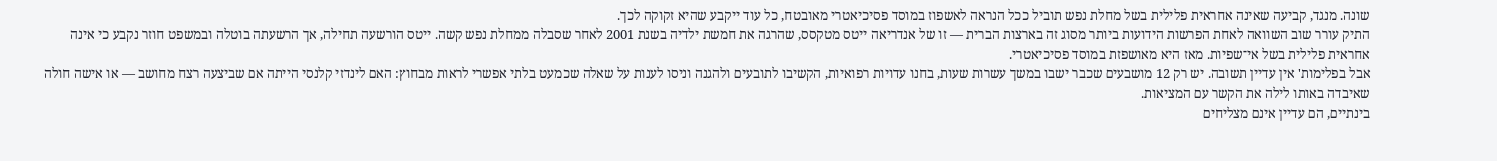שונה. מנגד, קביעה שאינה אחראית פלילית בשל מחלת נפש תוביל ככל הנראה לאשפוז במוסד פסיכיאטרי מאובטח, כל עוד ייקבע שהיא זקוקה לכך.
התיק עורר שוב השוואה לאחת הפרשות הידועות ביותר מסוג זה בארצות הברית — זו של אנדריאה ייטס מטקסס, שהרגה את חמשת ילדיה בשנת 2001 לאחר שסבלה ממחלת נפש קשה. ייטס הורשעה תחילה, אך הרשעתה בוטלה ובמשפט חוזר נקבע כי אינה אחראית פלילית בשל אי־שפיות. מאז היא מאושפזת במוסד פסיכיאטרי.
אבל בפלימות' אין עדיין תשובה. יש רק 12 מושבעים שכבר ישבו במשך עשרות שעות, בחנו עדויות רפואיות, הקשיבו לתובעים ולהגנה וניסו לענות על שאלה שכמעט בלתי אפשרי לראות מבחוץ: האם לינדזי קלנסי הייתה אם שביצעה רצח מחושב — או אישה חולה שאיבדה באותו לילה את הקשר עם המציאות.
בינתיים, הם עדיין אינם מצליחים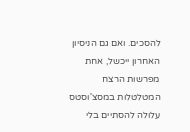להסכים. ואם גם הניסיון האחרון ייכשל, אחת מפרשות הרצח המטלטלות במסצ'וסטס עלולה להסתיים בלי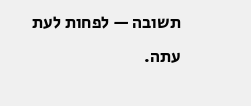תשובה — לפחות לעת עתה.